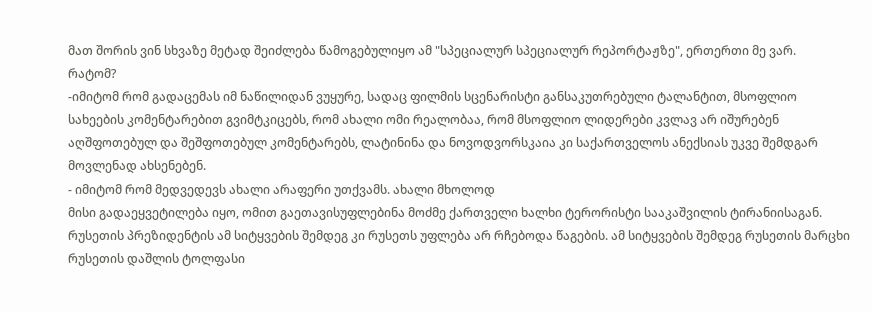მათ შორის ვინ სხვაზე მეტად შეიძლება წამოგებულიყო ამ "სპეციალურ სპეციალურ რეპორტაჟზე", ერთერთი მე ვარ.
რატომ?
-იმიტომ რომ გადაცემას იმ ნაწილიდან ვუყურე, სადაც ფილმის სცენარისტი განსაკუთრებული ტალანტით, მსოფლიო სახეების კომენტარებით გვიმტკიცებს, რომ ახალი ომი რეალობაა, რომ მსოფლიო ლიდერები კვლავ არ იშურებენ აღშფოთებულ და შეშფოთებულ კომენტარებს, ლატინინა და ნოვოდვორსკაია კი საქართველოს ანექსიას უკვე შემდგარ მოვლენად ახსენებენ.
- იმიტომ რომ მედვედევს ახალი არაფერი უთქვამს. ახალი მხოლოდ
მისი გადაეყვეტილება იყო, ომით გაეთავისუფლებინა მოძმე ქართველი ხალხი ტერორისტი სააკაშვილის ტირანიისაგან. რუსეთის პრეზიდენტის ამ სიტყვების შემდეგ კი რუსეთს უფლება არ რჩებოდა წაგების. ამ სიტყვების შემდეგ რუსეთის მარცხი რუსეთის დაშლის ტოლფასი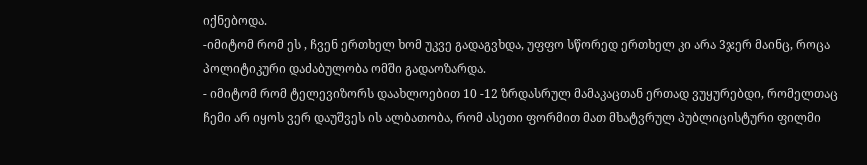იქნებოდა.
-იმიტომ რომ ეს , ჩვენ ერთხელ ხომ უკვე გადაგვხდა, უფფო სწორედ ერთხელ კი არა 3ჯერ მაინც, როცა პოლიტიკური დაძაბულობა ომში გადაოზარდა.
- იმიტომ რომ ტელევიზორს დაახლოებით 10 -12 ზრდასრულ მამაკაცთან ერთად ვუყურებდი, რომელთაც ჩემი არ იყოს ვერ დაუშვეს ის ალბათობა, რომ ასეთი ფორმით მათ მხატვრულ პუბლიცისტური ფილმი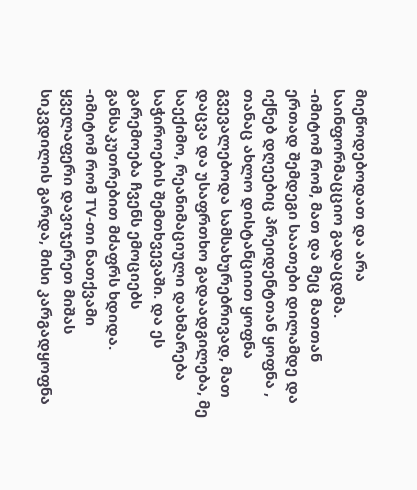მიეწოდებოდათ და არა საინფორმაცციო გადაცდმა.
-იმიტომ რომ, მათ და მეც მათთან ერთად შემდეგი საათები დილამდე და იქნებ დღეებიც პრეიდენტთან ყოფნა , თანაც ახლო დისტანციით ყოფნა გვევალებოდა სამსახურებრივად, მათ დაცვა და უსაფრთხო გადაადგილება, მე საექიმო, რეანიმაციული დახმარება საჭიროების შემთხვევაში. და ეს გარემოება ჩვენს ემოციებს განსაკუთრებით მძაფრს ხდიდა.
-იმიტომ რომ TV-თი ნათქვამი ყველაფერი დავიჯერეთ მიშას სიკვდილის გარდა, მისი კარგადყოფნა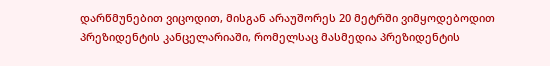დარწმუნებით ვიცოდით, მისგან არაუშორეს 20 მეტრში ვიმყოდებოდით პრეზიდენტის კანცელარიაში, რომელსაც მასმედია პრეზიდენტის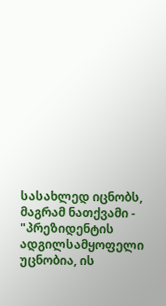სასახლედ იცნობს, მაგრამ ნათქვამი - "პრეზიდენტის ადგილსამყოფელი უცნობია, ის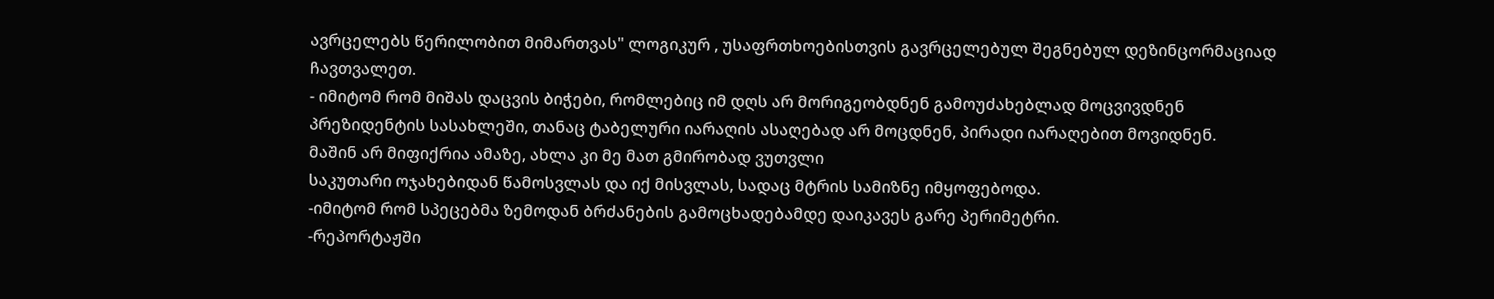ავრცელებს წერილობით მიმართვას" ლოგიკურ , უსაფრთხოებისთვის გავრცელებულ შეგნებულ დეზინცორმაციად ჩავთვალეთ.
- იმიტომ რომ მიშას დაცვის ბიჭები, რომლებიც იმ დღს არ მორიგეობდნენ გამოუძახებლად მოცვივდნენ პრეზიდენტის სასახლეში, თანაც ტაბელური იარაღის ასაღებად არ მოცდნენ, პირადი იარაღებით მოვიდნენ.
მაშინ არ მიფიქრია ამაზე, ახლა კი მე მათ გმირობად ვუთვლი
საკუთარი ოჯახებიდან წამოსვლას და იქ მისვლას, სადაც მტრის სამიზნე იმყოფებოდა.
-იმიტომ რომ სპეცებმა ზემოდან ბრძანების გამოცხადებამდე დაიკავეს გარე პერიმეტრი.
-რეპორტაჟში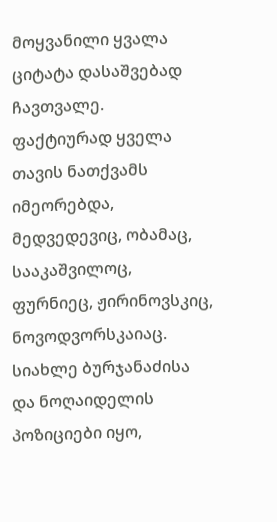მოყვანილი ყვალა ციტატა დასაშვებად ჩავთვალე.
ფაქტიურად ყველა თავის ნათქვამს იმეორებდა, მედვედევიც, ობამაც, სააკაშვილოც, ფურნიეც, ჟირინოვსკიც, ნოვოდვორსკაიაც.
სიახლე ბურჯანაძისა და ნოღაიდელის პოზიციები იყო,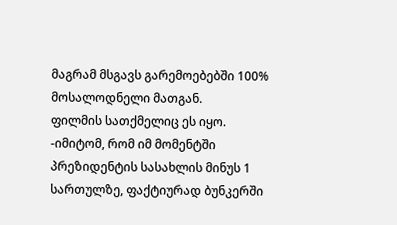მაგრამ მსგავს გარემოებებში 100% მოსალოდნელი მათგან.
ფილმის სათქმელიც ეს იყო.
-იმიტომ, რომ იმ მომენტში პრეზიდენტის სასახლის მინუს 1 სართულზე, ფაქტიურად ბუნკერში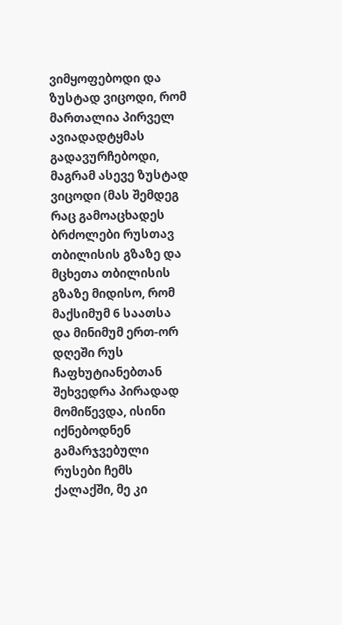ვიმყოფებოდი და ზუსტად ვიცოდი, რომ მართალია პირველ ავიადადტყმას გადავურჩებოდი, მაგრამ ასევე ზუსტად ვიცოდი (მას შემდეგ რაც გამოაცხადეს ბრძოლები რუსთავ თბილისის გზაზე და მცხეთა თბილისის გზაზე მიდისო, რომ მაქსიმუმ 6 საათსა და მინიმუმ ერთ-ორ დღეში რუს ჩაფხუტიანებთან შეხვედრა პირადად მომიწევდა, ისინი იქნებოდნენ გამარჯვებული რუსები ჩემს ქალაქში, მე კი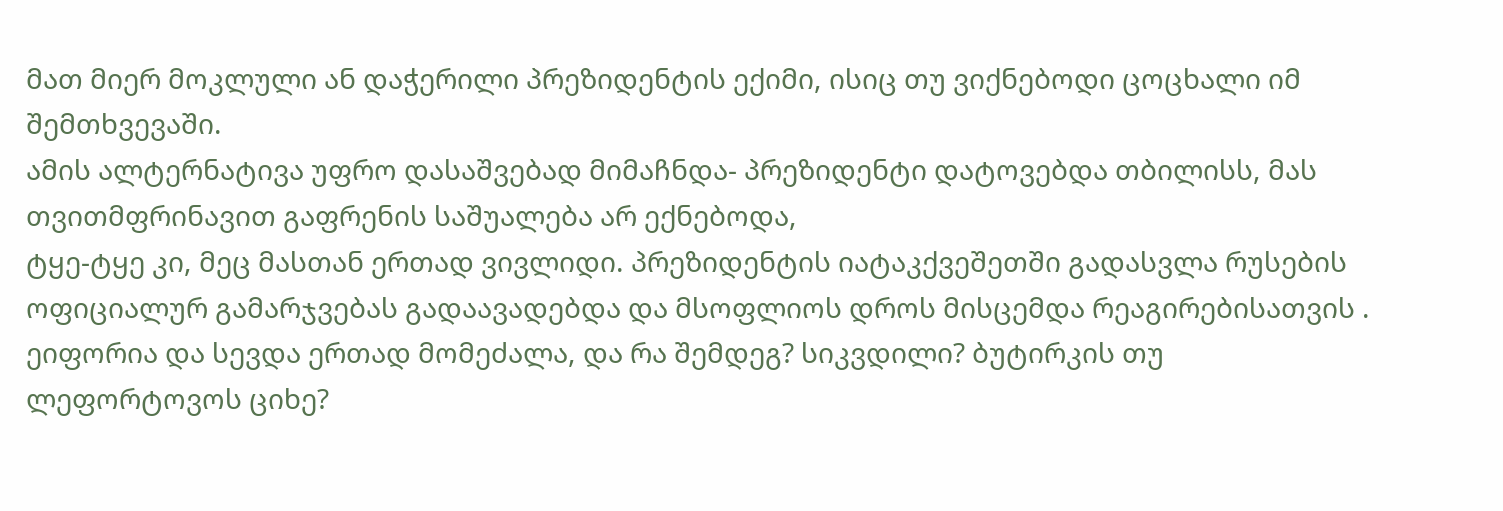მათ მიერ მოკლული ან დაჭერილი პრეზიდენტის ექიმი, ისიც თუ ვიქნებოდი ცოცხალი იმ შემთხვევაში.
ამის ალტერნატივა უფრო დასაშვებად მიმაჩნდა- პრეზიდენტი დატოვებდა თბილისს, მას თვითმფრინავით გაფრენის საშუალება არ ექნებოდა,
ტყე-ტყე კი, მეც მასთან ერთად ვივლიდი. პრეზიდენტის იატაკქვეშეთში გადასვლა რუსების ოფიციალურ გამარჯვებას გადაავადებდა და მსოფლიოს დროს მისცემდა რეაგირებისათვის .
ეიფორია და სევდა ერთად მომეძალა, და რა შემდეგ? სიკვდილი? ბუტირკის თუ ლეფორტოვოს ციხე?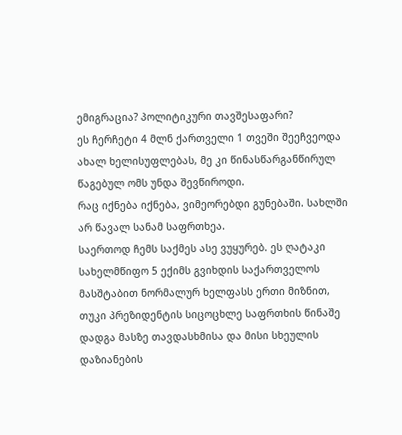ემიგრაცია? პოლიტიკური თავშესაფარი?
ეს ჩერჩეტი 4 მლნ ქართველი 1 თვეში შეეჩვეოდა ახალ ხელისუფლებას, მე კი წინასწარგანწირულ წაგებულ ომს უნდა შევწიროდი.
რაც იქნება იქნება, ვიმეორებდი გუნებაში. სახლში არ წავალ სანამ საფრთხეა.
საერთოდ ჩემს საქმეს ასე ვუყურებ. ეს ღატაკი სახელმწიფო 5 ექიმს გვიხდის საქართველოს მასშტაბით ნორმალურ ხელფასს ერთი მიზნით, თუკი პრეზიდენტის სიცოცხლე საფრთხის წინაშე დადგა მასზე თავდასხმისა და მისი სხეულის დაზიანების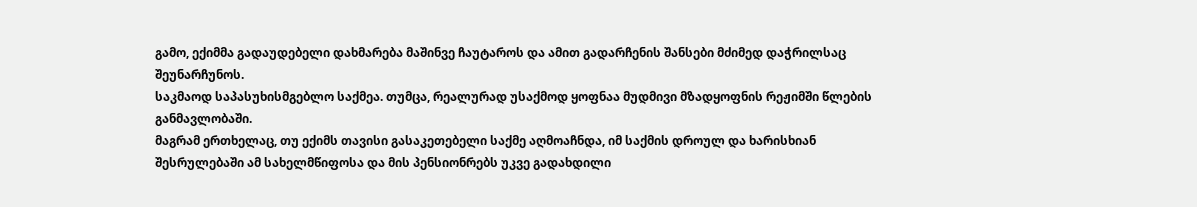გამო, ექიმმა გადაუდებელი დახმარება მაშინვე ჩაუტაროს და ამით გადარჩენის შანსები მძიმედ დაჭრილსაც შეუნარჩუნოს.
საკმაოდ საპასუხისმგებლო საქმეა. თუმცა, რეალურად უსაქმოდ ყოფნაა მუდმივი მზადყოფნის რეჟიმში წლების განმავლობაში.
მაგრამ ერთხელაც, თუ ექიმს თავისი გასაკეთებელი საქმე აღმოაჩნდა, იმ საქმის დროულ და ხარისხიან შესრულებაში ამ სახელმწიფოსა და მის პენსიონრებს უკვე გადახდილი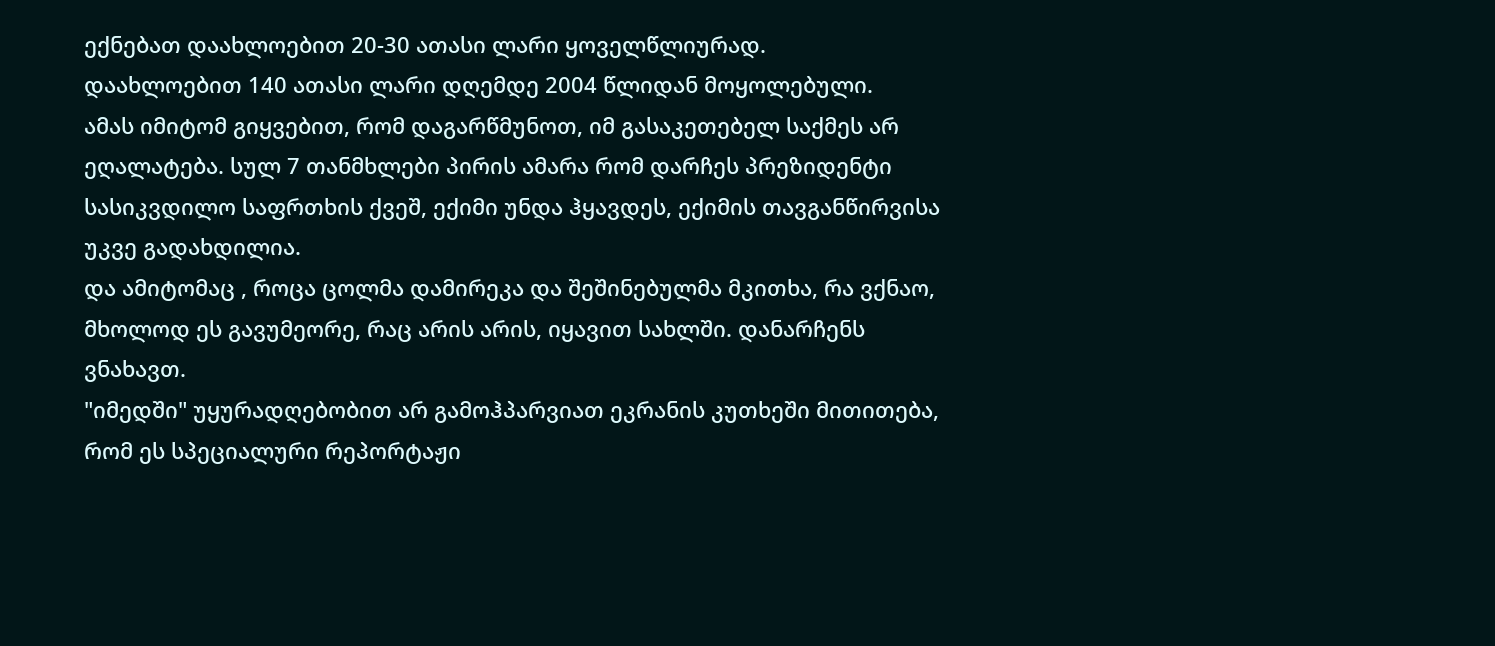ექნებათ დაახლოებით 20-30 ათასი ლარი ყოველწლიურად.
დაახლოებით 140 ათასი ლარი დღემდე 2004 წლიდან მოყოლებული.
ამას იმიტომ გიყვებით, რომ დაგარწმუნოთ, იმ გასაკეთებელ საქმეს არ ეღალატება. სულ 7 თანმხლები პირის ამარა რომ დარჩეს პრეზიდენტი სასიკვდილო საფრთხის ქვეშ, ექიმი უნდა ჰყავდეს, ექიმის თავგანწირვისა უკვე გადახდილია.
და ამიტომაც , როცა ცოლმა დამირეკა და შეშინებულმა მკითხა, რა ვქნაო, მხოლოდ ეს გავუმეორე, რაც არის არის, იყავით სახლში. დანარჩენს ვნახავთ.
"იმედში" უყურადღებობით არ გამოჰპარვიათ ეკრანის კუთხეში მითითება, რომ ეს სპეციალური რეპორტაჟი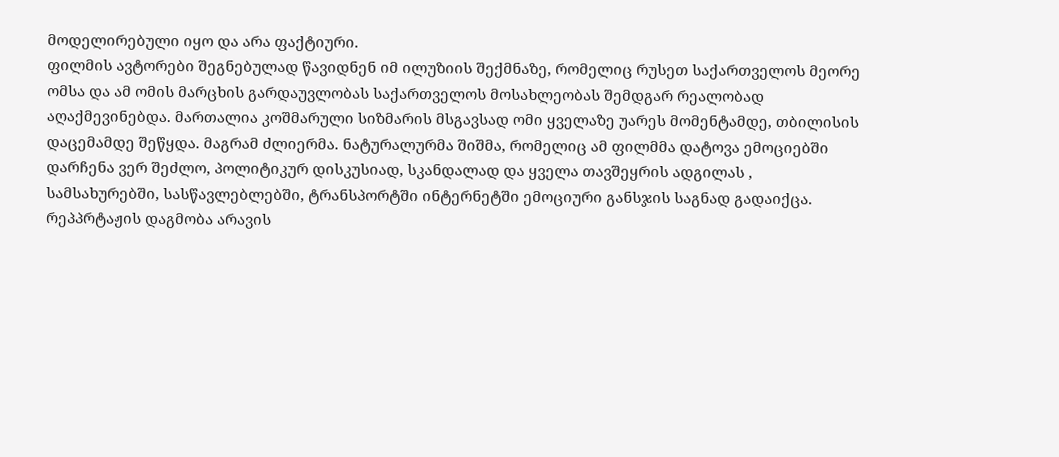მოდელირებული იყო და არა ფაქტიური.
ფილმის ავტორები შეგნებულად წავიდნენ იმ ილუზიის შექმნაზე, რომელიც რუსეთ საქართველოს მეორე ომსა და ამ ომის მარცხის გარდაუვლობას საქართველოს მოსახლეობას შემდგარ რეალობად აღაქმევინებდა. მართალია კოშმარული სიზმარის მსგავსად ომი ყველაზე უარეს მომენტამდე, თბილისის დაცემამდე შეწყდა. მაგრამ ძლიერმა. ნატურალურმა შიშმა, რომელიც ამ ფილმმა დატოვა ემოციებში დარჩენა ვერ შეძლო, პოლიტიკურ დისკუსიად, სკანდალად და ყველა თავშეყრის ადგილას , სამსახურებში, სასწავლებლებში, ტრანსპორტში ინტერნეტში ემოციური განსჯის საგნად გადაიქცა.
რეპპრტაჟის დაგმობა არავის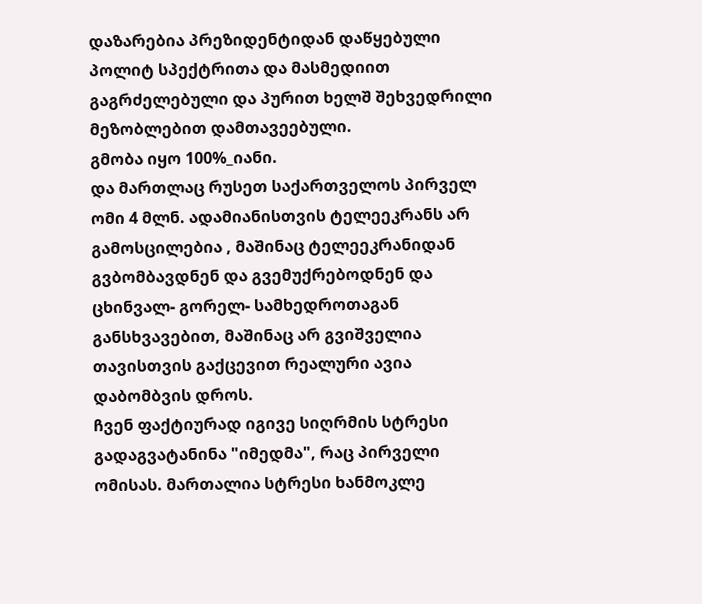დაზარებია პრეზიდენტიდან დაწყებული პოლიტ სპექტრითა და მასმედიით გაგრძელებული და პურით ხელშ შეხვედრილი მეზობლებით დამთავეებული.
გმობა იყო 100%_იანი.
და მართლაც რუსეთ საქართველოს პირველ ომი 4 მლნ. ადამიანისთვის ტელეეკრანს არ გამოსცილებია , მაშინაც ტელეეკრანიდან გვბომბავდნენ და გვემუქრებოდნენ და ცხინვალ- გორელ- სამხედროთაგან განსხვავებით, მაშინაც არ გვიშველია თავისთვის გაქცევით რეალური ავია დაბომბვის დროს.
ჩვენ ფაქტიურად იგივე სიღრმის სტრესი გადაგვატანინა "იმედმა", რაც პირველი ომისას. მართალია სტრესი ხანმოკლე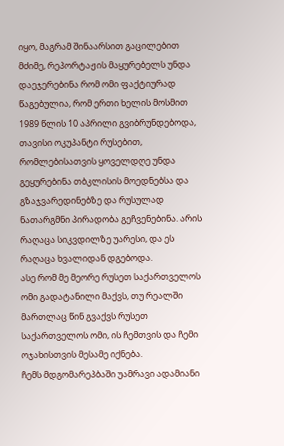იყო, მაგრამ შინაარსით გაცილებით მძიმე, რეპორტაჟის მაყურებელს უნდა დაეჯერებინა რომ ომი ფაქტიურად წაგებულია, რომ ერთი ხელის მოსმით 1989 წლის 10 აპრილი გვიბრუნდებოდა, თავისი ოკუპანტი რუსებით, რომლებისათვის ყოველდღე უნდა გეყურებინა თბკლისის მოედნებსა და გზაჯვარედინებზე და რუსულად ნათარგმნი პირადობა გეჩვენებინა. არის რაღაცა სიკვდილზე უარესი, და ეს რაღაცა ხვალიდან დგებოდა.
ასე რომ მე მეორე რუსეთ საქართველოს ომი გადატანილი მაქვს, თუ რეალში მართლაც წინ გვაქვს რუსეთ საქართველოს ომი, ის ჩემთვის და ჩემი ოჯახისთვის მესამე იქნება.
ჩემს მდგომარეპბაში უამრავი ადამიანი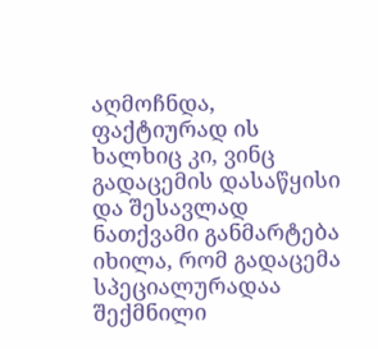აღმოჩნდა, ფაქტიურად ის ხალხიც კი, ვინც გადაცემის დასაწყისი და შესავლად ნათქვამი განმარტება იხილა, რომ გადაცემა სპეციალურადაა შექმნილი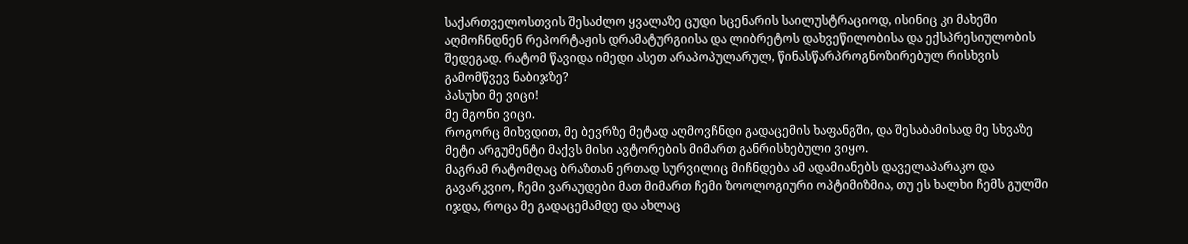საქართველოსთვის შესაძლო ყვალაზე ცუდი სცენარის საილუსტრაციოდ, ისინიც კი მახეში აღმოჩნდნენ რეპორტაჟის დრამატურგიისა და ლიბრეტოს დახვეწილობისა და ექსპრესიულობის შედეგად. რატომ წავიდა იმედი ასეთ არაპოპულარულ, წინასწარპროგნოზირებულ რისხვის გამომწვევ ნაბიჯზე?
პასუხი მე ვიცი!
მე მგონი ვიცი.
როგორც მიხვდით, მე ბევრზე მეტად აღმოვჩნდი გადაცემის ხაფანგში, და შესაბამისად მე სხვაზე მეტი არგუმენტი მაქვს მისი ავტორების მიმართ განრისხებული ვიყო.
მაგრამ რატომღაც ბრაზთან ერთად სურვილიც მიჩნდება ამ ადამიანებს დაველაპარაკო და გავარკვიო, ჩემი ვარაუდები მათ მიმართ ჩემი ზოოლოგიური ოპტიმიზმია, თუ ეს ხალხი ჩემს გულში იჯდა, როცა მე გადაცემამდე და ახლაც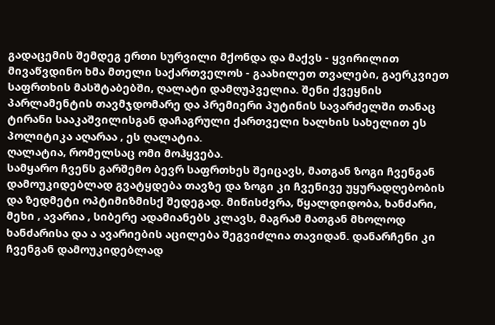გადაცემის შემდეგ ერთი სურვილი მქონდა და მაქვს - ყვირილით მივაწვდინო ხმა მთელი საქართველოს - გაახილეთ თვალები, გაერკვიეთ საფრთხის მასშტაბებში, ღალატი დამღუპველია. შენი ქვეყნის პარლამენტის თავმჯდომარე და პრემიერი პუტინის სავარძელში თანაც ტირანი სააკაშვილისგან დაჩაგრული ქართველი ხალხის სახელით ეს პოლიტიკა აღარაა , ეს ღალატია.
ღალატია, რომელსაც ომი მოჰყვება.
სამყარო ჩვენს გარშემო ბევრ საფრთხეს შეიცავს, მათგან ზოგი ჩვენგან დამოუკიდებლად გვატყდება თავზე და ზოგი კი ჩვენივე უყურადღებობის და ზედმეტი ოპტიმიზმისქ შედეგად. მიწისძვრა, წყალდიდობა, ხანძარი, მეხი , ავარია , სიბერე ადამიანებს კლავს, მაგრამ მათგან მხოლოდ ხანძარისა და ა ავარიების აცილება შეგვიძლია თავიდან. დანარჩენი კი ჩვენგან დამოუკიდებლად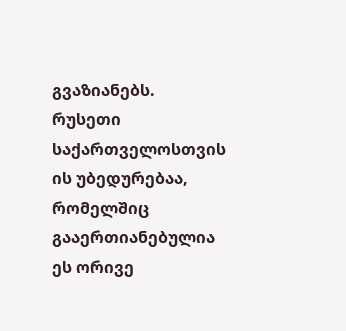გვაზიანებს.
რუსეთი საქართველოსთვის ის უბედურებაა, რომელშიც გააერთიანებულია ეს ორივე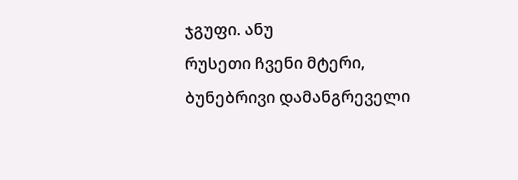ჯგუფი. ანუ
რუსეთი ჩვენი მტერი, ბუნებრივი დამანგრეველი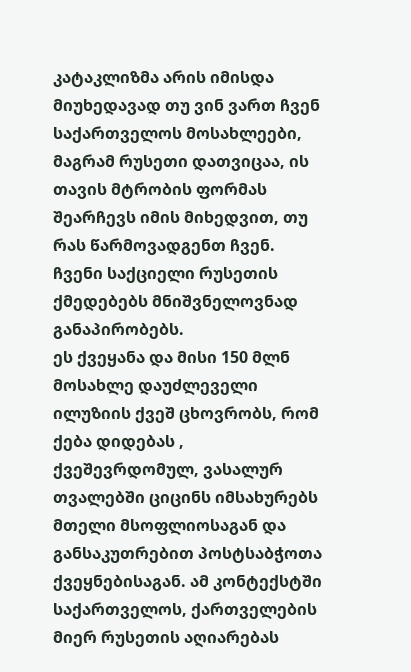კატაკლიზმა არის იმისდა მიუხედავად თუ ვინ ვართ ჩვენ საქართველოს მოსახლეები, მაგრამ რუსეთი დათვიცაა, ის თავის მტრობის ფორმას შეარჩევს იმის მიხედვით, თუ რას წარმოვადგენთ ჩვენ.
ჩვენი საქციელი რუსეთის ქმედებებს მნიშვნელოვნად განაპირობებს.
ეს ქვეყანა და მისი 150 მლნ მოსახლე დაუძლეველი ილუზიის ქვეშ ცხოვრობს, რომ ქება დიდებას , ქვეშევრდომულ, ვასალურ თვალებში ციცინს იმსახურებს მთელი მსოფლიოსაგან და განსაკუთრებით პოსტსაბჭოთა ქვეყნებისაგან. ამ კონტექსტში საქართველოს, ქართველების მიერ რუსეთის აღიარებას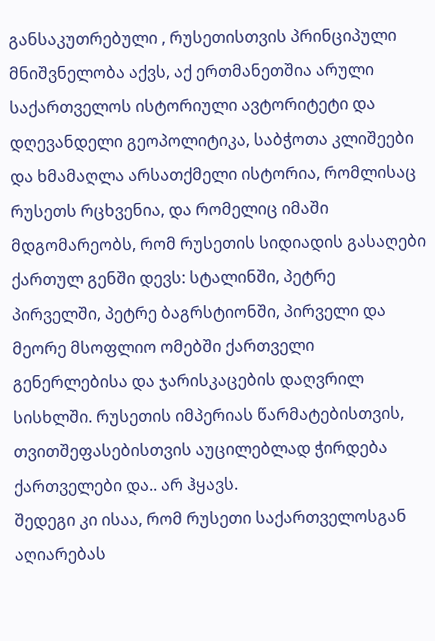განსაკუთრებული , რუსეთისთვის პრინციპული მნიშვნელობა აქვს, აქ ერთმანეთშია არული საქართველოს ისტორიული ავტორიტეტი და დღევანდელი გეოპოლიტიკა, საბჭოთა კლიშეები და ხმამაღლა არსათქმელი ისტორია, რომლისაც რუსეთს რცხვენია, და რომელიც იმაში მდგომარეობს, რომ რუსეთის სიდიადის გასაღები ქართულ გენში დევს: სტალინში, პეტრე პირველში, პეტრე ბაგრსტიონში, პირველი და მეორე მსოფლიო ომებში ქართველი გენერლებისა და ჯარისკაცების დაღვრილ სისხლში. რუსეთის იმპერიას წარმატებისთვის, თვითშეფასებისთვის აუცილებლად ჭირდება ქართველები და.. არ ჰყავს.
შედეგი კი ისაა, რომ რუსეთი საქართველოსგან აღიარებას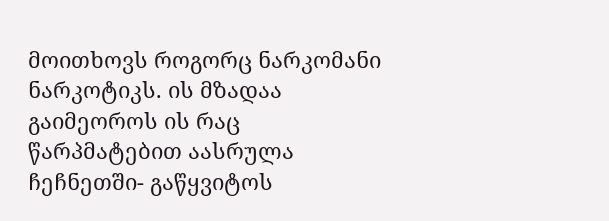მოითხოვს როგორც ნარკომანი ნარკოტიკს. ის მზადაა გაიმეოროს ის რაც წარპმატებით აასრულა ჩეჩნეთში- გაწყვიტოს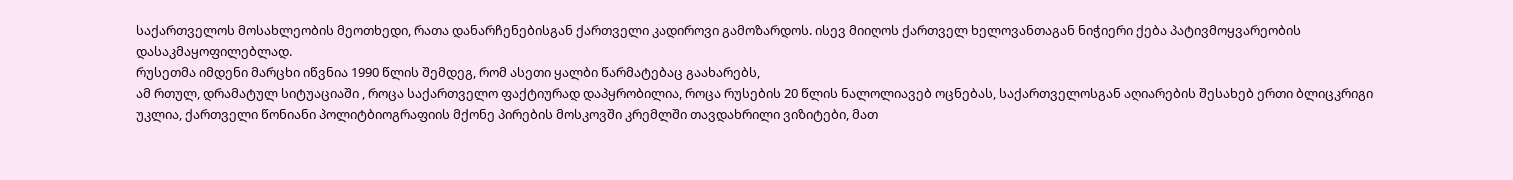საქართველოს მოსახლეობის მეოთხედი, რათა დანარჩენებისგან ქართველი კადიროვი გამოზარდოს. ისევ მიიღოს ქართველ ხელოვანთაგან ნიჭიერი ქება პატივმოყვარეობის დასაკმაყოფილებლად.
რუსეთმა იმდენი მარცხი იწვნია 1990 წლის შემდეგ, რომ ასეთი ყალბი წარმატებაც გაახარებს,
ამ რთულ, დრამატულ სიტუაციაში , როცა საქართველო ფაქტიურად დაპყრობილია, როცა რუსების 20 წლის ნალოლიავებ ოცნებას, საქართველოსგან აღიარების შესახებ ერთი ბლიცკრიგი უკლია, ქართველი წონიანი პოლიტბიოგრაფიის მქონე პირების მოსკოვში კრემლში თავდახრილი ვიზიტები, მათ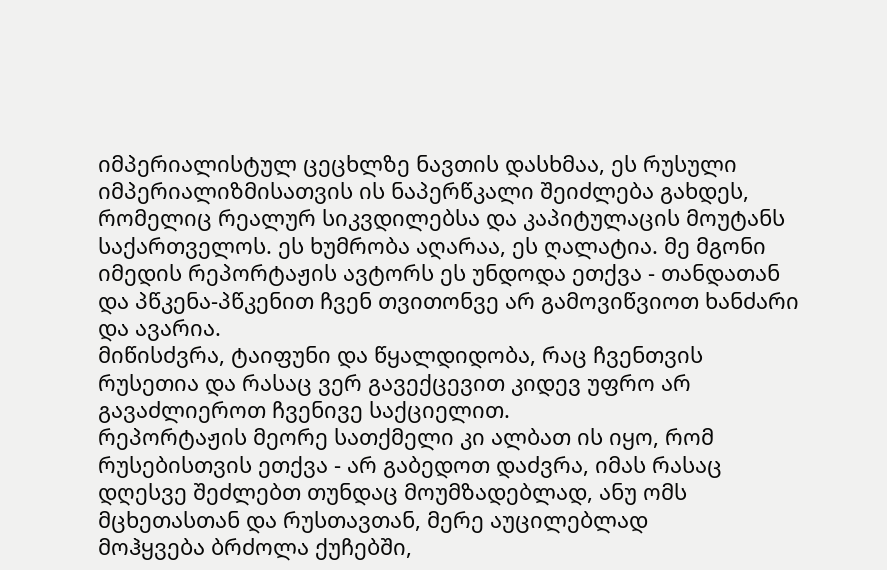იმპერიალისტულ ცეცხლზე ნავთის დასხმაა, ეს რუსული იმპერიალიზმისათვის ის ნაპერწკალი შეიძლება გახდეს, რომელიც რეალურ სიკვდილებსა და კაპიტულაცის მოუტანს საქართველოს. ეს ხუმრობა აღარაა, ეს ღალატია. მე მგონი იმედის რეპორტაჟის ავტორს ეს უნდოდა ეთქვა - თანდათან და პწკენა-პწკენით ჩვენ თვითონვე არ გამოვიწვიოთ ხანძარი და ავარია.
მიწისძვრა, ტაიფუნი და წყალდიდობა, რაც ჩვენთვის რუსეთია და რასაც ვერ გავექცევით კიდევ უფრო არ გავაძლიეროთ ჩვენივე საქციელით.
რეპორტაჟის მეორე სათქმელი კი ალბათ ის იყო, რომ რუსებისთვის ეთქვა - არ გაბედოთ დაძვრა, იმას რასაც დღესვე შეძლებთ თუნდაც მოუმზადებლად, ანუ ომს მცხეთასთან და რუსთავთან, მერე აუცილებლად
მოჰყვება ბრძოლა ქუჩებში,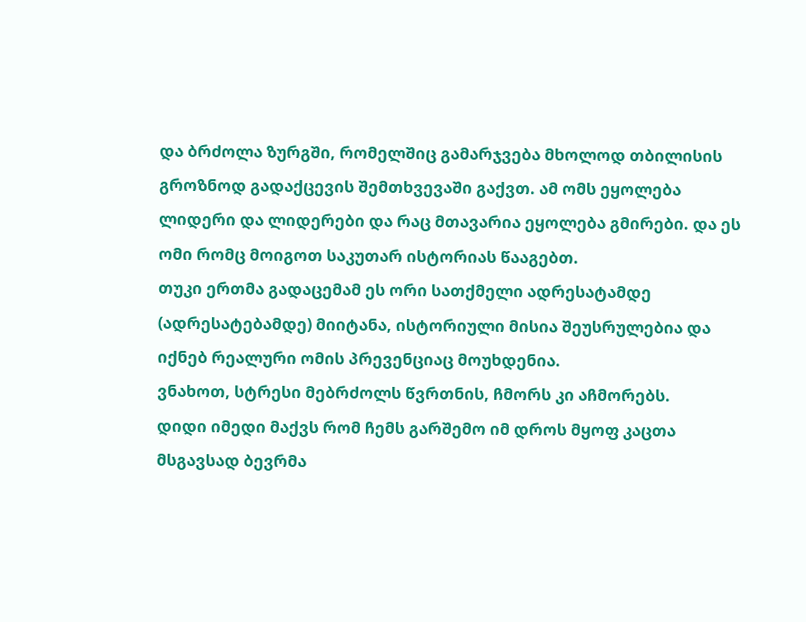და ბრძოლა ზურგში, რომელშიც გამარჯვება მხოლოდ თბილისის გროზნოდ გადაქცევის შემთხვევაში გაქვთ. ამ ომს ეყოლება ლიდერი და ლიდერები და რაც მთავარია ეყოლება გმირები. და ეს ომი რომც მოიგოთ საკუთარ ისტორიას წააგებთ.
თუკი ერთმა გადაცემამ ეს ორი სათქმელი ადრესატამდე (ადრესატებამდე) მიიტანა, ისტორიული მისია შეუსრულებია და იქნებ რეალური ომის პრევენციაც მოუხდენია.
ვნახოთ, სტრესი მებრძოლს წვრთნის, ჩმორს კი აჩმორებს.
დიდი იმედი მაქვს რომ ჩემს გარშემო იმ დროს მყოფ კაცთა მსგავსად ბევრმა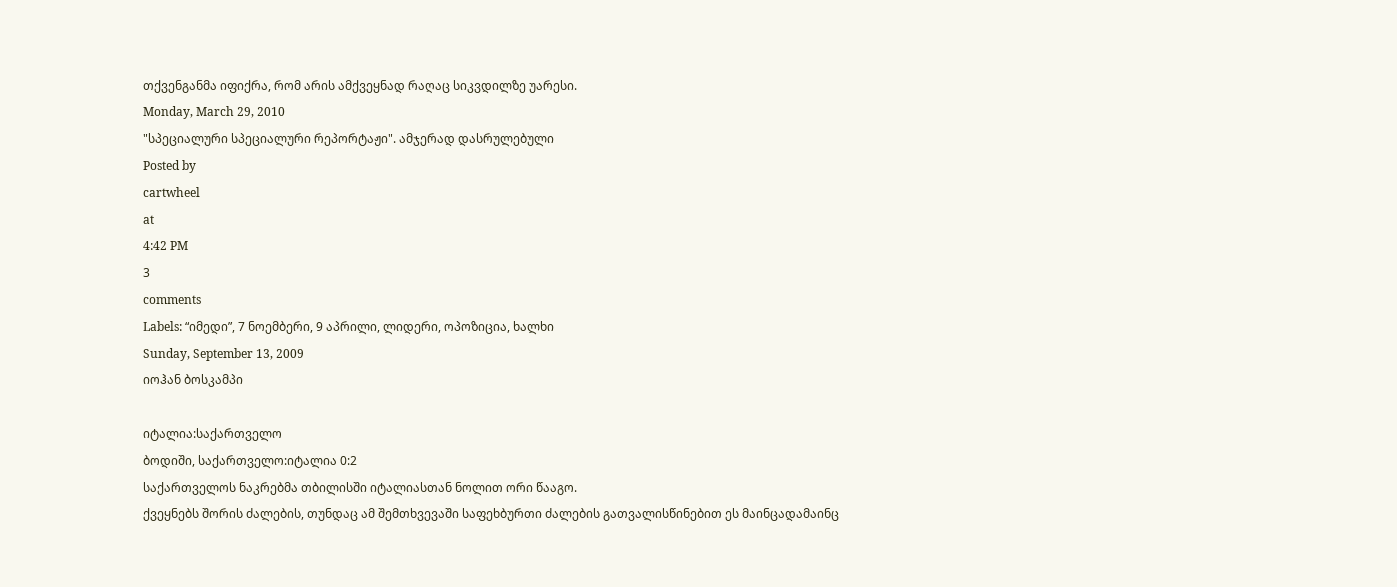თქვენგანმა იფიქრა, რომ არის ამქვეყნად რაღაც სიკვდილზე უარესი.
Monday, March 29, 2010
"სპეციალური სპეციალური რეპორტაჟი". ამჯერად დასრულებული
Posted by
cartwheel
at
4:42 PM
3
comments
Labels: “იმედი”, 7 ნოემბერი, 9 აპრილი, ლიდერი, ოპოზიცია, ხალხი
Sunday, September 13, 2009
იოჰან ბოსკამპი

იტალია:საქართველო
ბოდიში, საქართველო:იტალია 0:2
საქართველოს ნაკრებმა თბილისში იტალიასთან ნოლით ორი წააგო.
ქვეყნებს შორის ძალების, თუნდაც ამ შემთხვევაში საფეხბურთი ძალების გათვალისწინებით ეს მაინცადამაინც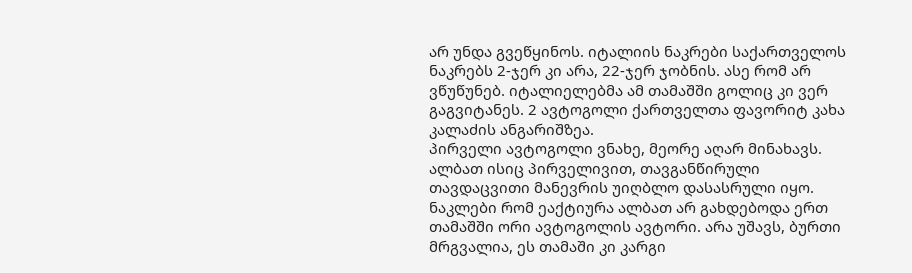არ უნდა გვეწყინოს. იტალიის ნაკრები საქართველოს ნაკრებს 2-ჯერ კი არა, 22-ჯერ ჯობნის. ასე რომ არ ვწუწუნებ. იტალიელებმა ამ თამაშში გოლიც კი ვერ გაგვიტანეს. 2 ავტოგოლი ქართველთა ფავორიტ კახა კალაძის ანგარიშზეა.
პირველი ავტოგოლი ვნახე, მეორე აღარ მინახავს. ალბათ ისიც პირველივით, თავგანწირული თავდაცვითი მანევრის უიღბლო დასასრული იყო.
ნაკლები რომ ეაქტიურა ალბათ არ გახდებოდა ერთ თამაშში ორი ავტოგოლის ავტორი. არა უშავს, ბურთი მრგვალია, ეს თამაში კი კარგი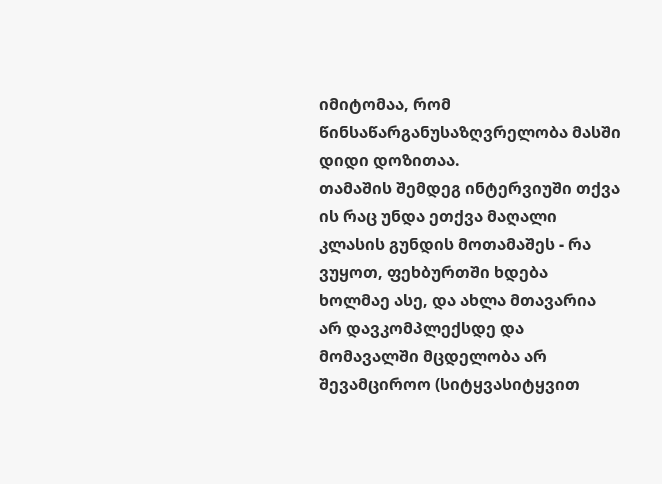იმიტომაა, რომ წინსაწარგანუსაზღვრელობა მასში დიდი დოზითაა.
თამაშის შემდეგ ინტერვიუში თქვა ის რაც უნდა ეთქვა მაღალი კლასის გუნდის მოთამაშეს - რა ვუყოთ, ფეხბურთში ხდება ხოლმაე ასე, და ახლა მთავარია არ დავკომპლექსდე და მომავალში მცდელობა არ შევამციროო (სიტყვასიტყვით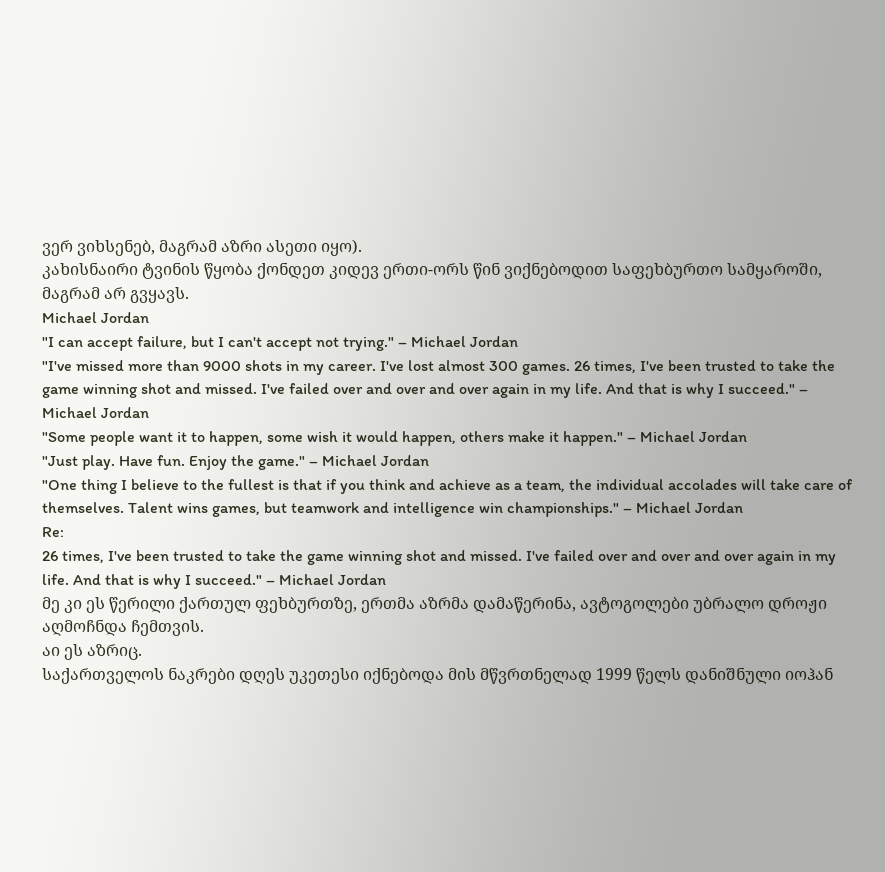ვერ ვიხსენებ, მაგრამ აზრი ასეთი იყო).
კახისნაირი ტვინის წყობა ქონდეთ კიდევ ერთი-ორს წინ ვიქნებოდით საფეხბურთო სამყაროში, მაგრამ არ გვყავს.
Michael Jordan
"I can accept failure, but I can't accept not trying." – Michael Jordan
"I've missed more than 9000 shots in my career. I've lost almost 300 games. 26 times, I've been trusted to take the game winning shot and missed. I've failed over and over and over again in my life. And that is why I succeed." – Michael Jordan
"Some people want it to happen, some wish it would happen, others make it happen." – Michael Jordan
"Just play. Have fun. Enjoy the game." – Michael Jordan
"One thing I believe to the fullest is that if you think and achieve as a team, the individual accolades will take care of themselves. Talent wins games, but teamwork and intelligence win championships." – Michael Jordan
Re:
26 times, I've been trusted to take the game winning shot and missed. I've failed over and over and over again in my life. And that is why I succeed." – Michael Jordan
მე კი ეს წერილი ქართულ ფეხბურთზე, ერთმა აზრმა დამაწერინა, ავტოგოლები უბრალო დროჟი აღმოჩნდა ჩემთვის.
აი ეს აზრიც.
საქართველოს ნაკრები დღეს უკეთესი იქნებოდა მის მწვრთნელად 1999 წელს დანიშნული იოჰან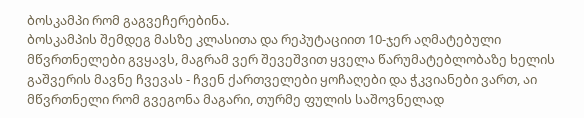ბოსკამპი რომ გაგვეჩერებინა.
ბოსკამპის შემდეგ მასზე კლასითა და რეპუტაციით 10-ჯერ აღმატებული მწვრთნელები გვყავს, მაგრამ ვერ შევეშვით ყველა წარუმატებლობაზე ხელის გაშვერის მავნე ჩვევას - ჩვენ ქართველები ყოჩაღები და ჭკვიანები ვართ, აი მწვრთნელი რომ გვეგონა მაგარი, თურმე ფულის საშოვნელად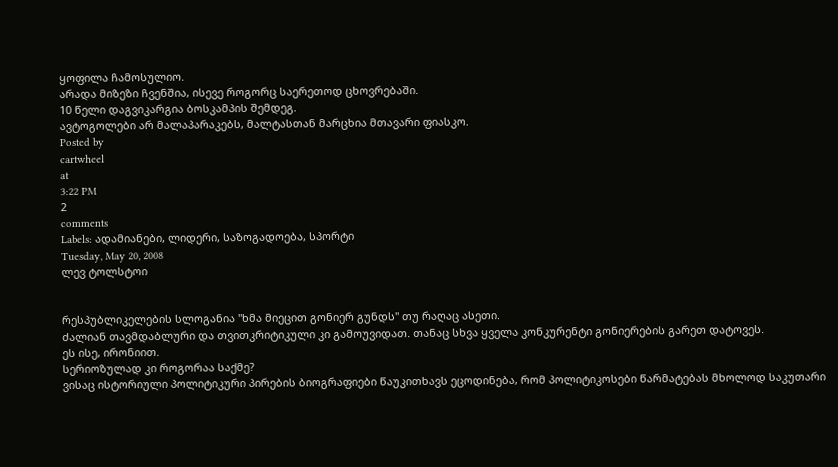ყოფილა ჩამოსულიო.
არადა მიზეზი ჩვენშია, ისევე როგორც საერეთოდ ცხოვრებაში.
10 წელი დაგვიკარგია ბოსკამპის შემდეგ.
ავტოგოლები არ მალაპარაკებს, მალტასთან მარცხია მთავარი ფიასკო.
Posted by
cartwheel
at
3:22 PM
2
comments
Labels: ადამიანები, ლიდერი, საზოგადოება, სპორტი
Tuesday, May 20, 2008
ლევ ტოლსტოი


რესპუბლიკელების სლოგანია "ხმა მიეცით გონიერ გუნდს" თუ რაღაც ასეთი.
ძალიან თავმდაბლური და თვითკრიტიკული კი გამოუვიდათ. თანაც სხვა ყველა კონკურენტი გონიერების გარეთ დატოვეს.
ეს ისე, ირონიით.
სერიოზულად კი როგორაა საქმე?
ვისაც ისტორიული პოლიტიკური პირების ბიოგრაფიები წაუკითხავს ეცოდინება, რომ პოლიტიკოსები წარმატებას მხოლოდ საკუთარი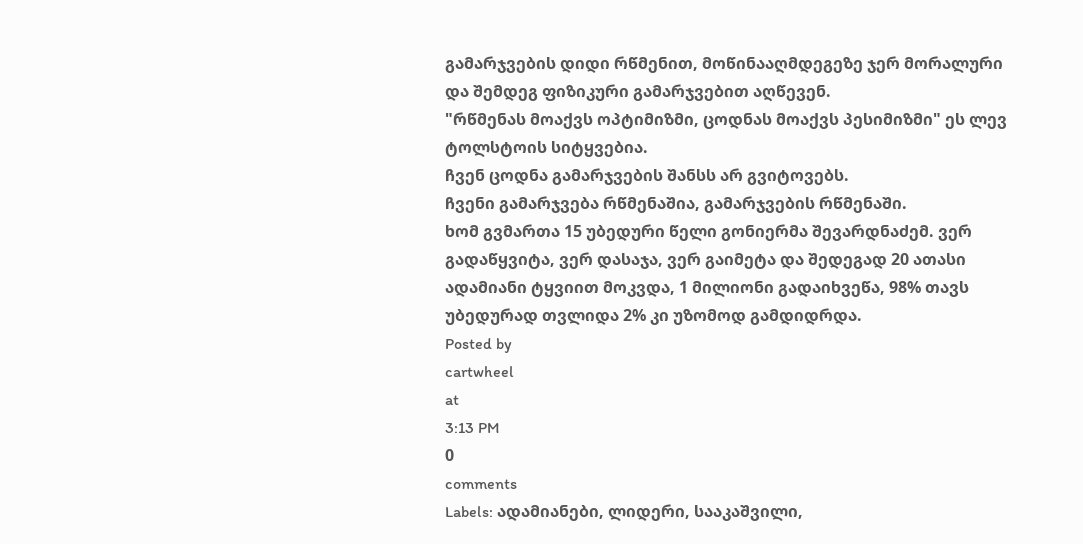გამარჯვების დიდი რწმენით, მოწინააღმდეგეზე ჯერ მორალური და შემდეგ ფიზიკური გამარჯვებით აღწევენ.
"რწმენას მოაქვს ოპტიმიზმი, ცოდნას მოაქვს პესიმიზმი" ეს ლევ ტოლსტოის სიტყვებია.
ჩვენ ცოდნა გამარჯვების შანსს არ გვიტოვებს.
ჩვენი გამარჯვება რწმენაშია, გამარჯვების რწმენაში.
ხომ გვმართა 15 უბედური წელი გონიერმა შევარდნაძემ. ვერ გადაწყვიტა, ვერ დასაჯა, ვერ გაიმეტა და შედეგად 20 ათასი ადამიანი ტყვიით მოკვდა, 1 მილიონი გადაიხვეწა, 98% თავს უბედურად თვლიდა 2% კი უზომოდ გამდიდრდა.
Posted by
cartwheel
at
3:13 PM
0
comments
Labels: ადამიანები, ლიდერი, სააკაშვილი,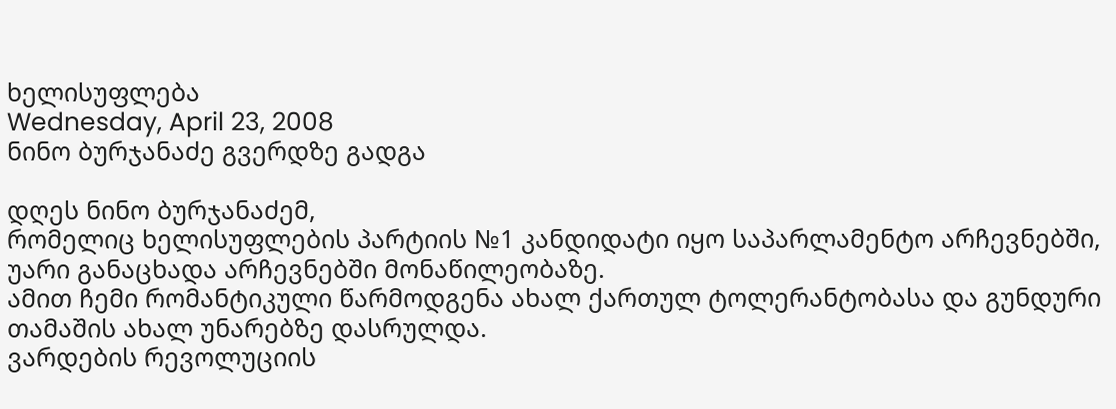ხელისუფლება
Wednesday, April 23, 2008
ნინო ბურჯანაძე გვერდზე გადგა

დღეს ნინო ბურჯანაძემ,
რომელიც ხელისუფლების პარტიის №1 კანდიდატი იყო საპარლამენტო არჩევნებში, უარი განაცხადა არჩევნებში მონაწილეობაზე.
ამით ჩემი რომანტიკული წარმოდგენა ახალ ქართულ ტოლერანტობასა და გუნდური თამაშის ახალ უნარებზე დასრულდა.
ვარდების რევოლუციის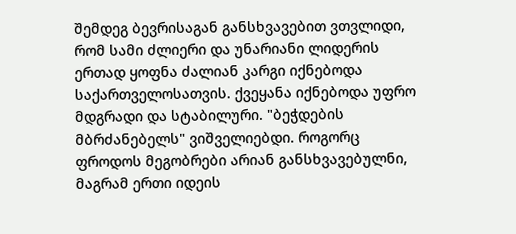შემდეგ ბევრისაგან განსხვავებით ვთვლიდი, რომ სამი ძლიერი და უნარიანი ლიდერის ერთად ყოფნა ძალიან კარგი იქნებოდა საქართველოსათვის. ქვეყანა იქნებოდა უფრო მდგრადი და სტაბილური. "ბეჭდების მბრძანებელს" ვიშველიებდი. როგორც ფროდოს მეგობრები არიან განსხვავებულნი, მაგრამ ერთი იდეის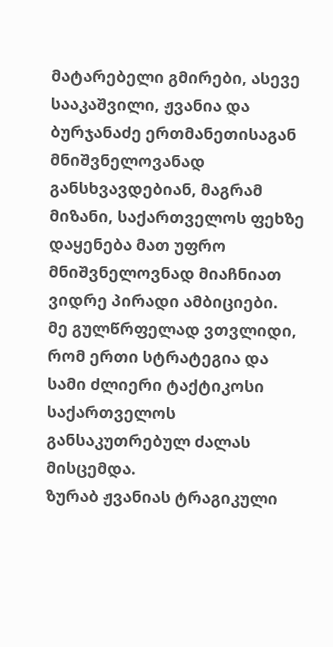მატარებელი გმირები, ასევე სააკაშვილი, ჟვანია და ბურჯანაძე ერთმანეთისაგან მნიშვნელოვანად განსხვავდებიან, მაგრამ მიზანი, საქართველოს ფეხზე დაყენება მათ უფრო მნიშვნელოვნად მიაჩნიათ ვიდრე პირადი ამბიციები.
მე გულწრფელად ვთვლიდი, რომ ერთი სტრატეგია და სამი ძლიერი ტაქტიკოსი საქართველოს განსაკუთრებულ ძალას მისცემდა.
ზურაბ ჟვანიას ტრაგიკული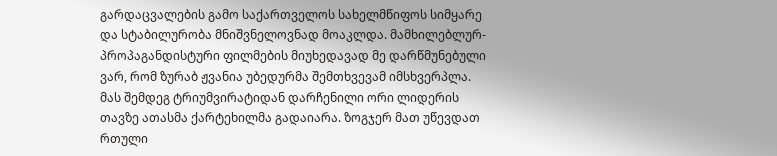გარდაცვალების გამო საქართველოს სახელმწიფოს სიმყარე და სტაბილურობა მნიშვნელოვნად მოაკლდა. მამხილებლურ-პროპაგანდისტური ფილმების მიუხედავად მე დარწმუნებული ვარ, რომ ზურაბ ჟვანია უბედურმა შემთხვევამ იმსხვერპლა.
მას შემდეგ ტრიუმვირატიდან დარჩენილი ორი ლიდერის თავზე ათასმა ქარტეხილმა გადაიარა. ზოგჯერ მათ უწევდათ რთული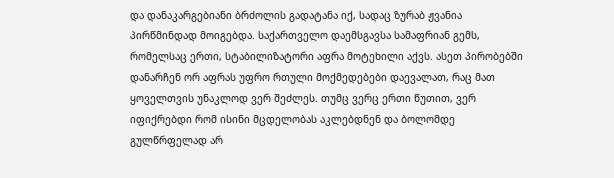და დანაკარგებიანი ბრძოლის გადატანა იქ, სადაც ზურაბ ჟვანია პირწმინდად მოიგებდა. საქართველო დაემსგავსა სამაფრიან გემს, რომელსაც ერთი, სტაბილიზატორი აფრა მოტეხილი აქვს. ასეთ პირობებში დანარჩენ ორ აფრას უფრო რთული მოქმედებები დაევალათ, რაც მათ ყოველთვის უნაკლოდ ვერ შეძლეს. თუმც ვერც ერთი წუთით, ვერ იფიქრებდი რომ ისინი მცდელობას აკლებდნენ და ბოლომდე გულწრფელად არ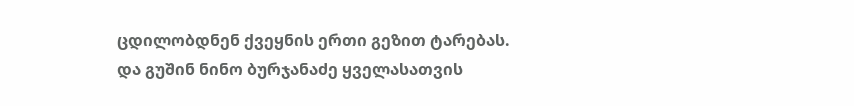ცდილობდნენ ქვეყნის ერთი გეზით ტარებას.
და გუშინ ნინო ბურჯანაძე ყველასათვის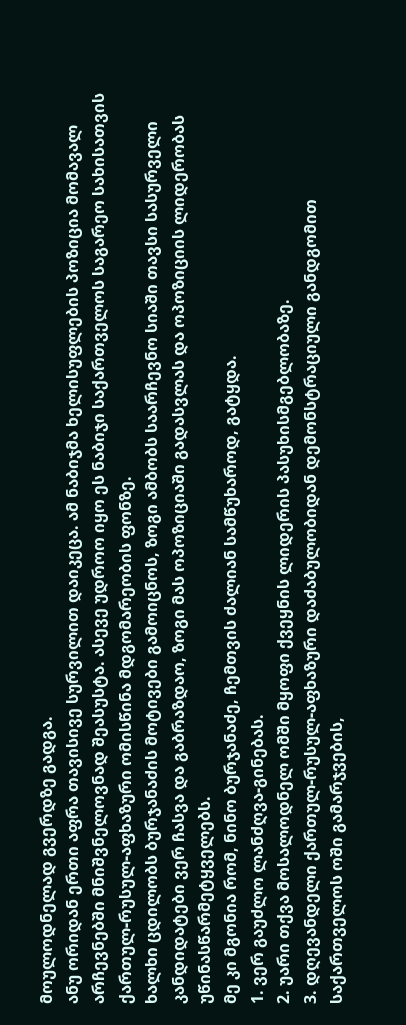მოულოდნელად გვერდზე გადგა.
ანუ ორიდან ერთი აფრა თავისივე სურვილით დაიკეცა. ამ ნაბიჯმა ხელისუფლების პოზიცია მომავალ არჩევნებში მნიშვნელოვნად შეასუსტა. ასევე უდროო იყო ეს ნაბიჯი საქართველოს საგარეო სახისათვის ქართულ-რუსულ-აფხაზური ომისწინა მდგომარეობის ფონზე.
ხალხი ცდილობს ბურჯანაძის მოტივები გამოიცნოს, ზოგი ამბობს საარჩევნო სიაში თავსი სასურველი კანდიდატები ვერ ჩასვა და გაბრაზდაო, ზოგი მას ოპოზიციაში გადასვლას და ოპოზიციის ლიდერობას უწინასწარმეტყველებს.
მე კი მგონია რომ, ნინო ბურჯანაძე, ჩემთვის ძალიან სამწუხაროდ, გატყდა.
1. ვერ გაუძლო ლანძღვა-გინებას.
2. უარი თქვა მოსალოდნელ ომში მყოფი ქვეყნის ლიდერის პასუხისმგებლობაზე.
3. დღევანდელი ქართულ-რუსულ-აფხაზური დაძაბულობიდან დემონსტრაციული განდგომით საქართველოს ოში გამარჯვების,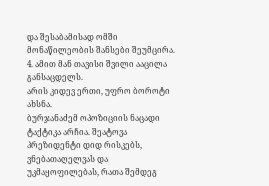და შესაბამისად ომში მონაწილეობის შანსები შეუმცირა.
4. ამით მან თავისი შვილი ააცილა განსაცდელს.
არის კიდევ ერთი, უფრო ბოროტი ახსნა.
ბურჯანაძემ ოპოზიციის ნაცადი ტაქტიკა არჩია. შეატოვა პრეზიდენტი დიდ რისკებს, ვნებათაღელვას და უკმაყოფილებას, რათა შემდეგ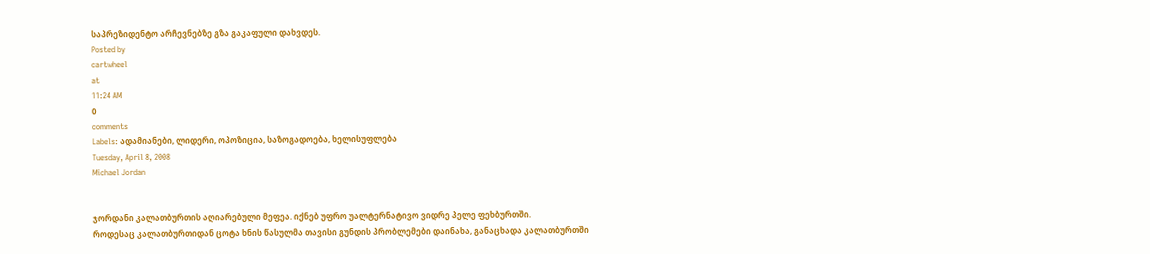საპრეზიდენტო არჩევნებზე გზა გაკაფული დახვდეს.
Posted by
cartwheel
at
11:24 AM
0
comments
Labels: ადამიანები, ლიდერი, ოპოზიცია, საზოგადოება, ხელისუფლება
Tuesday, April 8, 2008
Michael Jordan


ჯორდანი კალათბურთის აღიარებული მეფეა. იქნებ უფრო უალტერნატივო ვიდრე პელე ფეხბურთში.
როდესაც კალათბურთიდან ცოტა ხნის წასულმა თავისი გუნდის პრობლემები დაინახა, განაცხადა კალათბურთში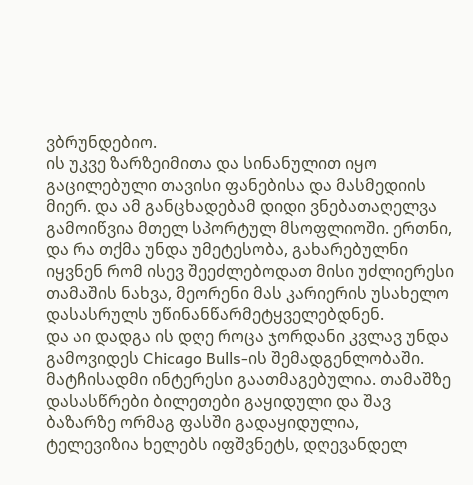ვბრუნდებიო.
ის უკვე ზარზეიმითა და სინანულით იყო გაცილებული თავისი ფანებისა და მასმედიის მიერ. და ამ განცხადებამ დიდი ვნებათაღელვა გამოიწვია მთელ სპორტულ მსოფლიოში. ერთნი, და რა თქმა უნდა უმეტესობა, გახარებულნი იყვნენ რომ ისევ შეეძლებოდათ მისი უძლიერესი თამაშის ნახვა, მეორენი მას კარიერის უსახელო დასასრულს უწინანწარმეტყველებდნენ.
და აი დადგა ის დღე როცა ჯორდანი კვლავ უნდა გამოვიდეს Chicago Bulls-ის შემადგენლობაში. მატჩისადმი ინტერესი გაათმაგებულია. თამაშზე დასასწრები ბილეთები გაყიდული და შავ ბაზარზე ორმაგ ფასში გადაყიდულია, ტელევიზია ხელებს იფშვნეტს, დღევანდელ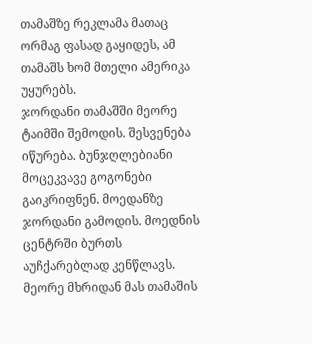თამაშზე რეკლამა მათაც ორმაგ ფასად გაყიდეს, ამ თამაშს ხომ მთელი ამერიკა უყურებს.
ჯორდანი თამაშში მეორე ტაიმში შემოდის. შესვენება იწურება. ბუნჯღლებიანი მოცეკვავე გოგონები გაიკრიფნენ. მოედანზე ჯორდანი გამოდის. მოედნის ცენტრში ბურთს აუჩქარებლად კენწლავს. მეორე მხრიდან მას თამაშის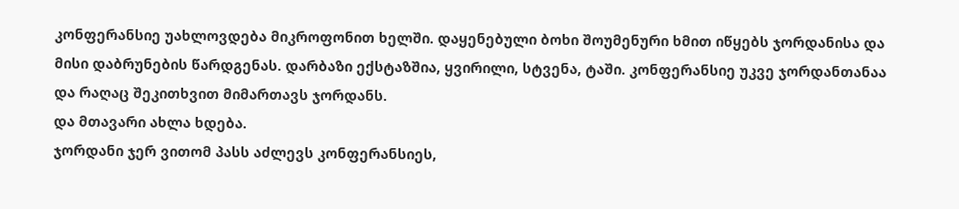კონფერანსიე უახლოვდება მიკროფონით ხელში. დაყენებული ბოხი შოუმენური ხმით იწყებს ჯორდანისა და მისი დაბრუნების წარდგენას. დარბაზი ექსტაზშია, ყვირილი, სტვენა, ტაში. კონფერანსიე უკვე ჯორდანთანაა და რაღაც შეკითხვით მიმართავს ჯორდანს.
და მთავარი ახლა ხდება.
ჯორდანი ჯერ ვითომ პასს აძლევს კონფერანსიეს,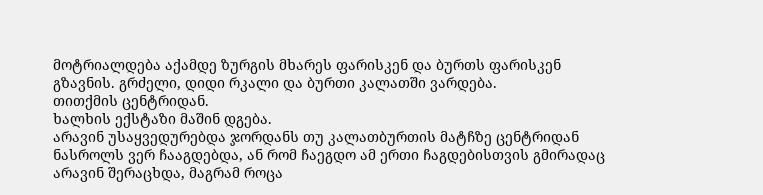მოტრიალდება აქამდე ზურგის მხარეს ფარისკენ და ბურთს ფარისკენ გზავნის. გრძელი, დიდი რკალი და ბურთი კალათში ვარდება.
თითქმის ცენტრიდან.
ხალხის ექსტაზი მაშინ დგება.
არავინ უსაყვედურებდა ჯორდანს თუ კალათბურთის მატჩზე ცენტრიდან ნასროლს ვერ ჩააგდებდა, ან რომ ჩაეგდო ამ ერთი ჩაგდებისთვის გმირადაც არავინ შერაცხდა, მაგრამ როცა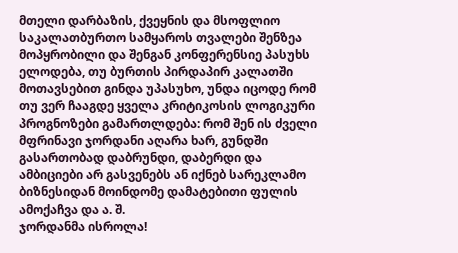მთელი დარბაზის, ქვეყნის და მსოფლიო საკალათბურთო სამყაროს თვალები შენზეა მოპყრობილი და შენგან კონფერენსიე პასუხს ელოდება, თუ ბურთის პირდაპირ კალათში მოთავსებით გინდა უპასუხო, უნდა იცოდე რომ თუ ვერ ჩააგდე ყველა კრიტიკოსის ლოგიკური პროგნოზები გამართლდება: რომ შენ ის ძველი მფრინავი ჯორდანი აღარა ხარ, გუნდში გასართობად დაბრუნდი, დაბერდი და ამბიციები არ გასვენებს ან იქნებ სარეკლამო ბიზნესიდან მოინდომე დამატებითი ფულის ამოქაჩვა და ა. შ.
ჯორდანმა ისროლა!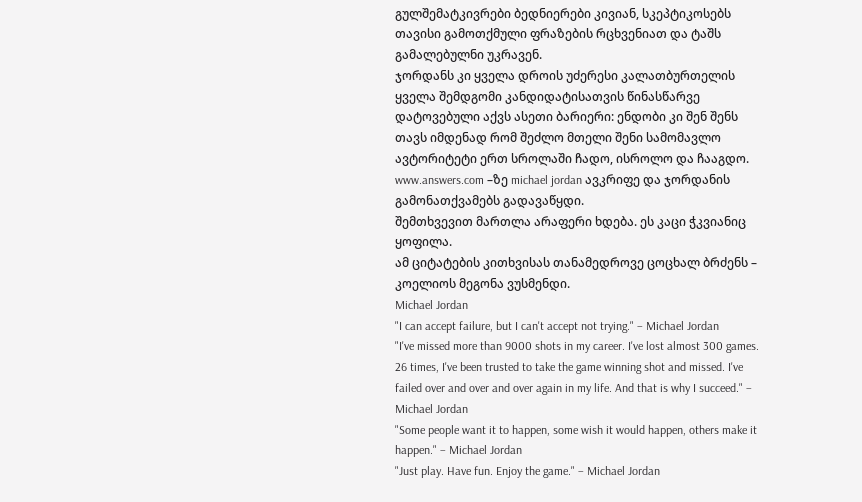გულშემატკივრები ბედნიერები კივიან, სკეპტიკოსებს თავისი გამოთქმული ფრაზების რცხვენიათ და ტაშს გამალებულნი უკრავენ.
ჯორდანს კი ყველა დროის უძერესი კალათბურთელის ყველა შემდგომი კანდიდატისათვის წინასწარვე დატოვებული აქვს ასეთი ბარიერი: ენდობი კი შენ შენს თავს იმდენად რომ შეძლო მთელი შენი სამომავლო ავტორიტეტი ერთ სროლაში ჩადო, ისროლო და ჩააგდო.
www.answers.com –ზე michael jordan ავკრიფე და ჯორდანის გამონათქვამებს გადავაწყდი.
შემთხვევით მართლა არაფერი ხდება. ეს კაცი ჭკვიანიც ყოფილა.
ამ ციტატების კითხვისას თანამედროვე ცოცხალ ბრძენს – კოელიოს მეგონა ვუსმენდი.
Michael Jordan
"I can accept failure, but I can't accept not trying." – Michael Jordan
"I've missed more than 9000 shots in my career. I've lost almost 300 games. 26 times, I've been trusted to take the game winning shot and missed. I've failed over and over and over again in my life. And that is why I succeed." – Michael Jordan
"Some people want it to happen, some wish it would happen, others make it happen." – Michael Jordan
"Just play. Have fun. Enjoy the game." – Michael Jordan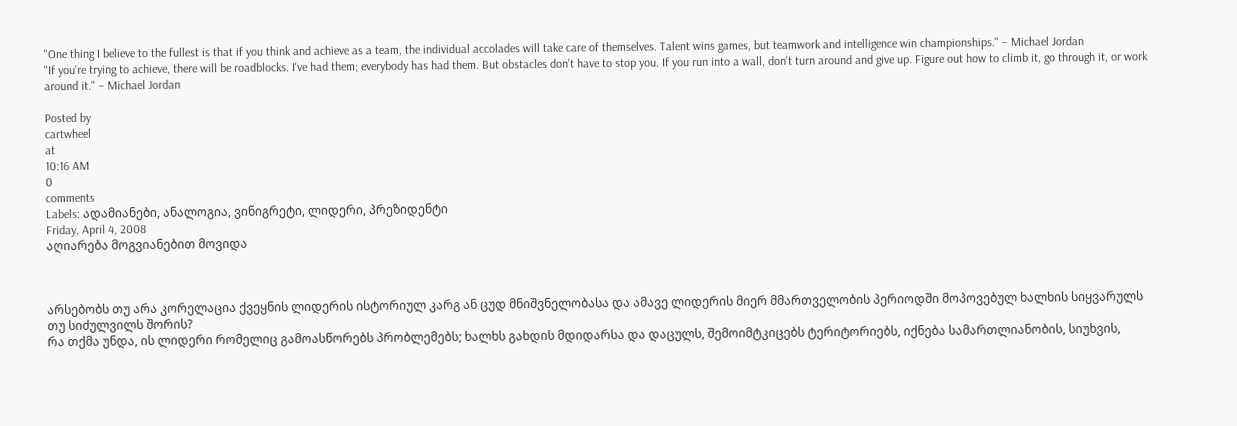"One thing I believe to the fullest is that if you think and achieve as a team, the individual accolades will take care of themselves. Talent wins games, but teamwork and intelligence win championships." – Michael Jordan
"If you're trying to achieve, there will be roadblocks. I've had them; everybody has had them. But obstacles don't have to stop you. If you run into a wall, don't turn around and give up. Figure out how to climb it, go through it, or work around it." – Michael Jordan

Posted by
cartwheel
at
10:16 AM
0
comments
Labels: ადამიანები, ანალოგია, ვინიგრეტი, ლიდერი, პრეზიდენტი
Friday, April 4, 2008
აღიარება მოგვიანებით მოვიდა



არსებობს თუ არა კორელაცია ქვეყნის ლიდერის ისტორიულ კარგ ან ცუდ მნიშვნელობასა და ამავე ლიდერის მიერ მმართველობის პერიოდში მოპოვებულ ხალხის სიყვარულს თუ სიძულვილს შორის?
რა თქმა უნდა, ის ლიდერი რომელიც გამოასწორებს პრობლემებს; ხალხს გახდის მდიდარსა და დაცულს, შემოიმტკიცებს ტერიტორიებს, იქნება სამართლიანობის, სიუხვის,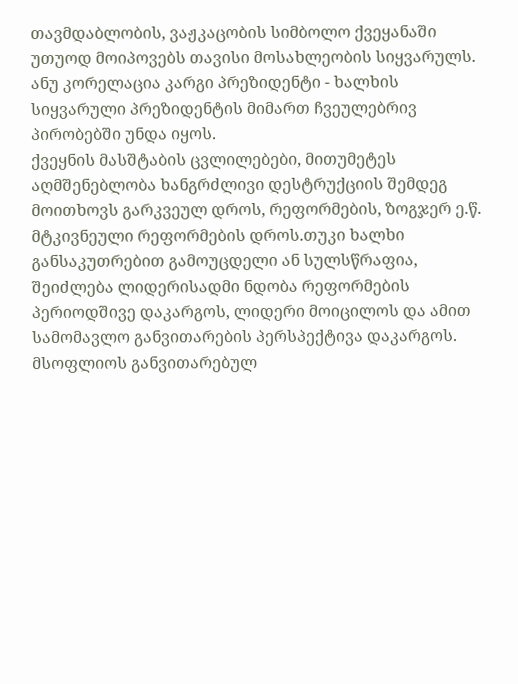თავმდაბლობის, ვაჟკაცობის სიმბოლო ქვეყანაში უთუოდ მოიპოვებს თავისი მოსახლეობის სიყვარულს.
ანუ კორელაცია კარგი პრეზიდენტი - ხალხის სიყვარული პრეზიდენტის მიმართ ჩვეულებრივ პირობებში უნდა იყოს.
ქვეყნის მასშტაბის ცვლილებები, მითუმეტეს აღმშენებლობა ხანგრძლივი დესტრუქციის შემდეგ მოითხოვს გარკვეულ დროს, რეფორმების, ზოგჯერ ე.წ. მტკივნეული რეფორმების დროს.თუკი ხალხი განსაკუთრებით გამოუცდელი ან სულსწრაფია, შეიძლება ლიდერისადმი ნდობა რეფორმების პერიოდშივე დაკარგოს, ლიდერი მოიცილოს და ამით სამომავლო განვითარების პერსპექტივა დაკარგოს.
მსოფლიოს განვითარებულ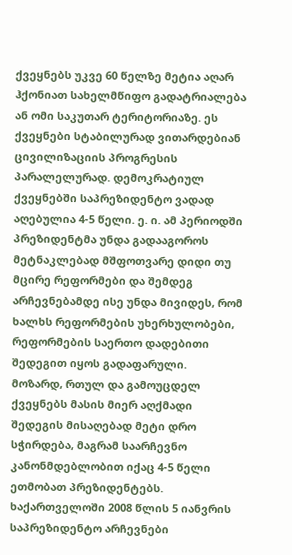ქვეყნებს უკვე 60 წელზე მეტია აღარ ჰქონიათ სახელმწიფო გადატრიალება ან ომი საკუთარ ტერიტორიაზე. ეს ქვეყნები სტაბილურად ვითარდებიან ცივილიზაციის პროგრესის პარალელურად. დემოკრატიულ ქვეყნებში საპრეზიდენტო ვადად აღებულია 4-5 წელი. ე. ი. ამ პერიოდში პრეზიდენტმა უნდა გადააგოროს მეტნაკლებად მშფოთვარე დიდი თუ მცირე რეფორმები და შემდეგ არჩევნებამდე ისე უნდა მივიდეს, რომ ხალხს რეფორმების უხერხულობები, რეფორმების საერთო დადებითი შედეგით იყოს გადაფარული.
მოზარდ, რთულ და გამოუცდელ ქვეყნებს მასის მიერ აღქმადი შედეგის მისაღებად მეტი დრო სჭირდება, მაგრამ საარჩევნო კანონმდებლობით იქაც 4-5 წელი ეთმობათ პრეზიდენტებს.
ხაქართველოში 2008 წლის 5 იანვრის საპრეზიდენტო არჩევნები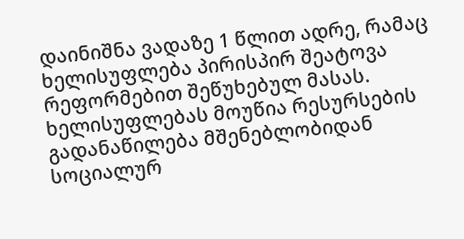დაინიშნა ვადაზე 1 წლით ადრე, რამაც ხელისუფლება პირისპირ შეატოვა რეფორმებით შეწუხებულ მასას.
ხელისუფლებას მოუწია რესურსების გადანაწილება მშენებლობიდან სოციალურ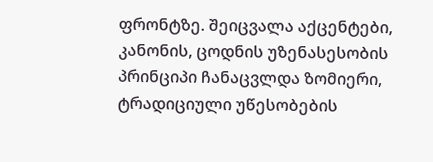ფრონტზე. შეიცვალა აქცენტები, კანონის, ცოდნის უზენასესობის პრინციპი ჩანაცვლდა ზომიერი, ტრადიციული უწესობების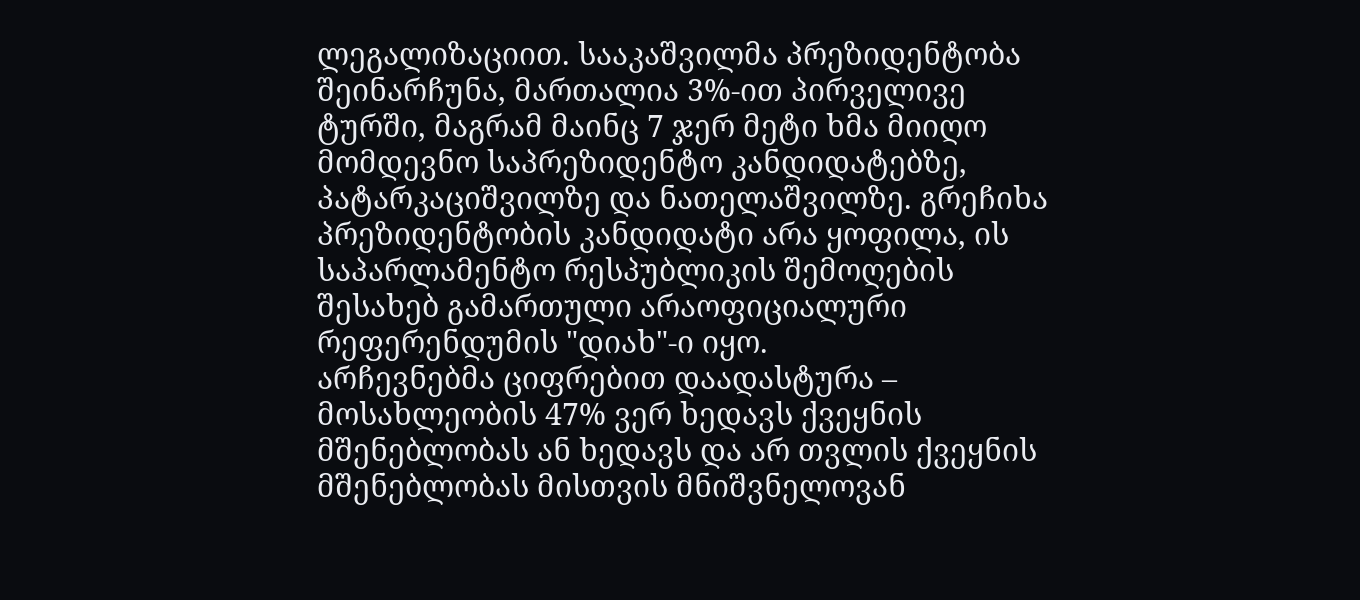ლეგალიზაციით. სააკაშვილმა პრეზიდენტობა შეინარჩუნა, მართალია 3%-ით პირველივე ტურში, მაგრამ მაინც 7 ჯერ მეტი ხმა მიიღო მომდევნო საპრეზიდენტო კანდიდატებზე, პატარკაციშვილზე და ნათელაშვილზე. გრეჩიხა პრეზიდენტობის კანდიდატი არა ყოფილა, ის საპარლამენტო რესპუბლიკის შემოღების შესახებ გამართული არაოფიციალური რეფერენდუმის "დიახ"-ი იყო.
არჩევნებმა ციფრებით დაადასტურა – მოსახლეობის 47% ვერ ხედავს ქვეყნის მშენებლობას ან ხედავს და არ თვლის ქვეყნის მშენებლობას მისთვის მნიშვნელოვან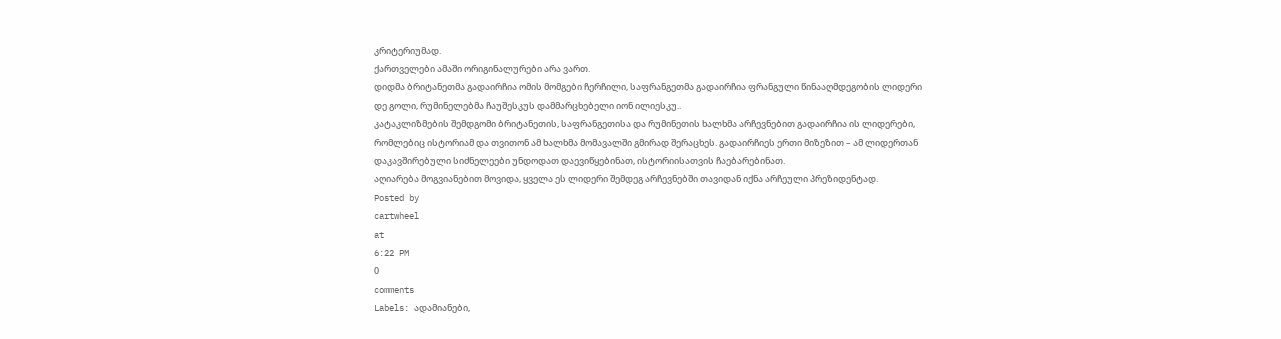კრიტერიუმად.
ქართველები ამაში ორიგინალურები არა ვართ.
დიდმა ბრიტანეთმა გადაირჩია ომის მომგები ჩერჩილი, საფრანგეთმა გადაირჩია ფრანგული წინააღმდეგობის ლიდერი დე გოლი, რუმინელებმა ჩაუშესკუს დამმარცხებელი იონ ილიესკუ..
კატაკლიზმების შემდგომი ბრიტანეთის, საფრანგეთისა და რუმინეთის ხალხმა არჩევნებით გადაირჩია ის ლიდერები, რომლებიც ისტორიამ და თვითონ ამ ხალხმა მომავალში გმირად შერაცხეს. გადაირჩიეს ერთი მიზეზით – ამ ლიდერთან დაკავშირებული სიძნელეები უნდოდათ დაევიწყებინათ, ისტორიისათვის ჩაებარებინათ.
აღიარება მოგვიანებით მოვიდა, ყველა ეს ლიდერი შემდეგ არჩევნებში თავიდან იქნა არჩეული პრეზიდენტად.
Posted by
cartwheel
at
6:22 PM
0
comments
Labels: ადამიანები,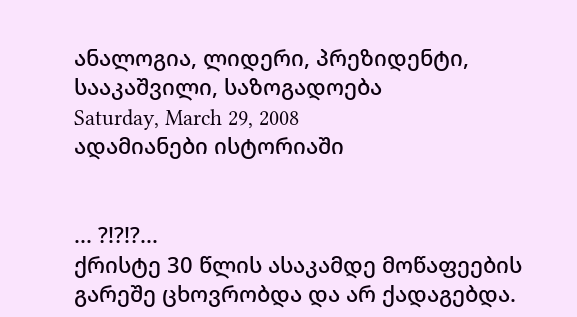ანალოგია, ლიდერი, პრეზიდენტი, სააკაშვილი, საზოგადოება
Saturday, March 29, 2008
ადამიანები ისტორიაში


... ?!?!?...
ქრისტე 30 წლის ასაკამდე მოწაფეების გარეშე ცხოვრობდა და არ ქადაგებდა.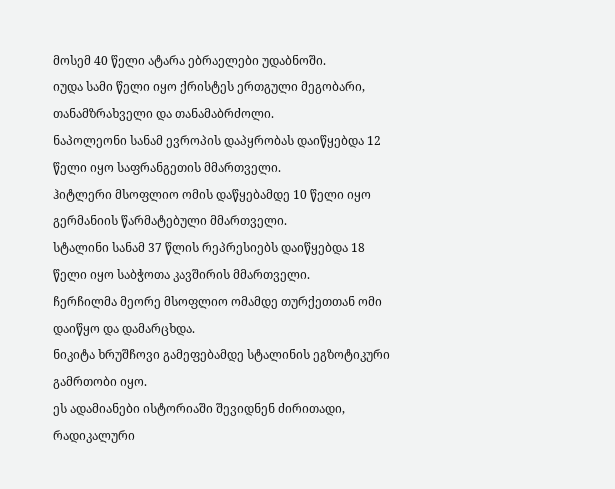მოსემ 40 წელი ატარა ებრაელები უდაბნოში.
იუდა სამი წელი იყო ქრისტეს ერთგული მეგობარი, თანამზრახველი და თანამაბრძოლი.
ნაპოლეონი სანამ ევროპის დაპყრობას დაიწყებდა 12 წელი იყო საფრანგეთის მმართველი.
ჰიტლერი მსოფლიო ომის დაწყებამდე 10 წელი იყო გერმანიის წარმატებული მმართველი.
სტალინი სანამ 37 წლის რეპრესიებს დაიწყებდა 18 წელი იყო საბჭოთა კავშირის მმართველი.
ჩერჩილმა მეორე მსოფლიო ომამდე თურქეთთან ომი დაიწყო და დამარცხდა.
ნიკიტა ხრუშჩოვი გამეფებამდე სტალინის ეგზოტიკური გამრთობი იყო.
ეს ადამიანები ისტორიაში შევიდნენ ძირითადი, რადიკალური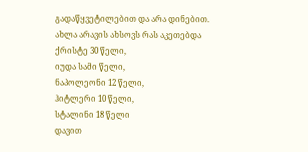გადაწყვეტილებით და არა დინებით.
ახლა არავის ახსოვს რას აკეთებდა
ქრისტე 30 წელი,
იუდა სამი წელი,
ნაპოლეონი 12 წელი,
ჰიტლერი 10 წელი,
სტალინი 18 წელი
დავით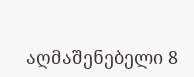აღმაშენებელი 8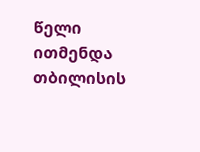წელი ითმენდა თბილისის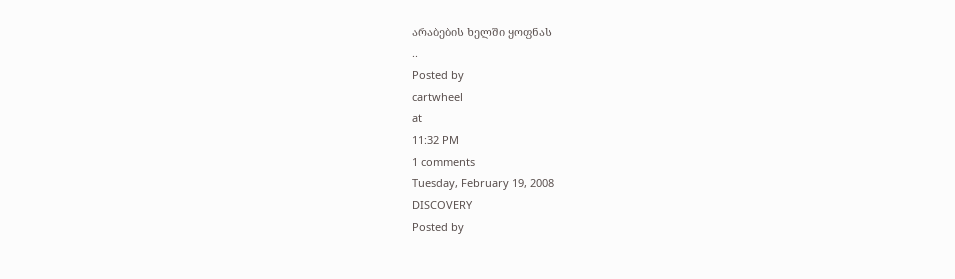არაბების ხელში ყოფნას
..
Posted by
cartwheel
at
11:32 PM
1 comments
Tuesday, February 19, 2008
DISCOVERY
Posted by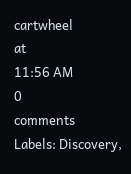cartwheel
at
11:56 AM
0
comments
Labels: Discovery,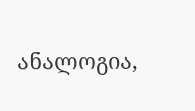ანალოგია,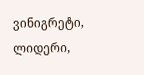ვინიგრეტი, ლიდერი,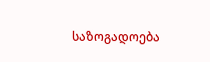საზოგადოება